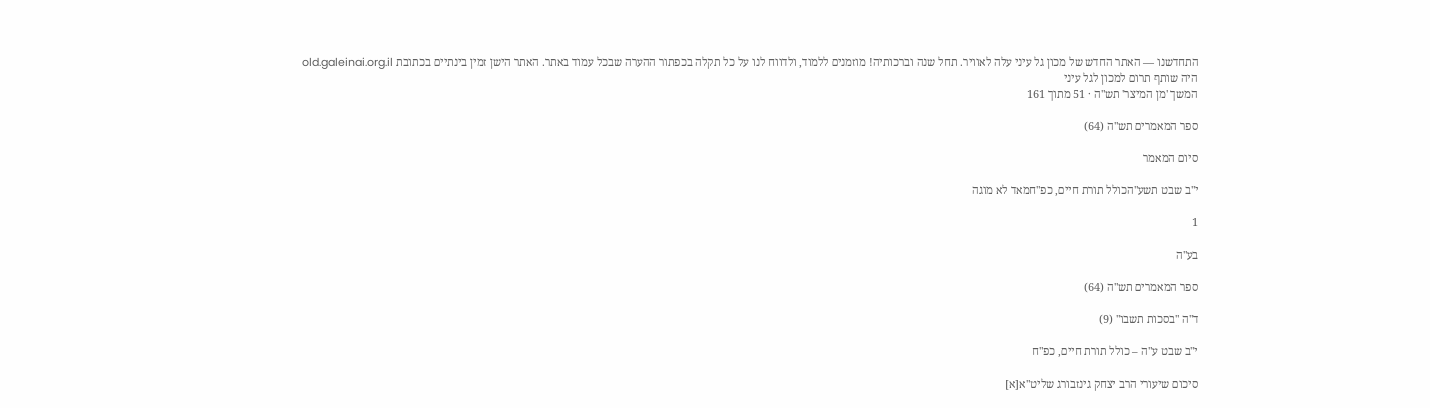התחדשנו — האתר החדש של מכון גל עיני עלה לאוויר. תחל שנה וברכותיה! מוזמנים ללמוד, ולדווח לנו על כל תקלה בכפתור ההערה שבכל עמוד באתר. האתר הישן זמין בינתיים בכתובת old.galeinai.org.il
היה שותף תרום למכון לגל עיני
המשך 'מן המיצר' תש"ה · 51 מתוך 161

ספר המאמרים תש"ה (64)

סיום המאמר

י"ב שבט תשע"הכולל תורת חיים, כפ"חמאד לא מוגה

1

בע"ה

ספר המאמרים תש"ה (64)

ד"ה "בסכות תשבו" (9)

י"ב שבט ע"ה – כולל תורת חיים, כפ"ח

סיכום שיעורי הרב יצחק גינזבורג שליט"א[א]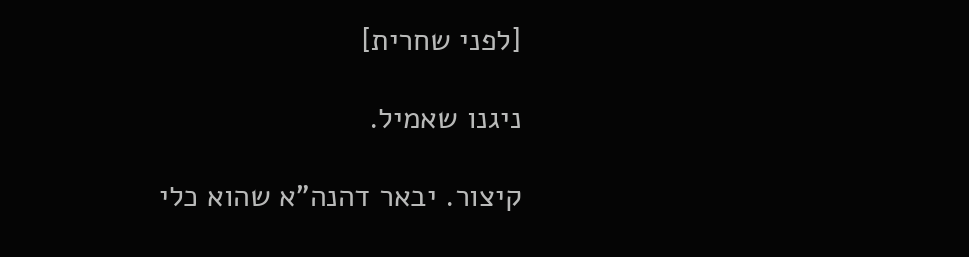[לפני שחרית]

ניגנו שאמיל.

קיצור. יבאר דהנה"א שהוא כלי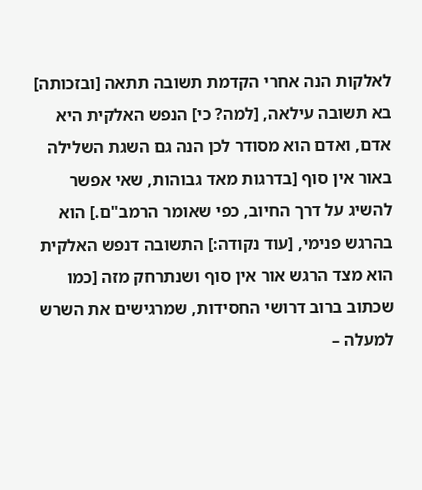לאלקות הנה אחרי הקדמת תשובה תתאה [ובזכותה] בא תשובה עילאה, [למה? כי] הנפש האלקית היא אדם, ואדם הוא מסודר לכן הנה גם השגת השלילה באור אין סוף [בדרגות מאד גבוהות, שאי אפשר להשיג על דרך החיוב, כפי שאומר הרמב"ם.] הוא בהרגש פנימי, [עוד נקודה:] התשובה דנפש האלקית הוא מצד הרגש אור אין סוף ושנתרחק מזה [כמו שכתוב ברוב דרושי החסידות, שמרגישים את השרש למעלה –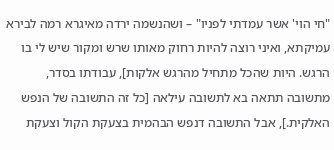"חי הוי' אשר עמדתי לפניו" – ושהנשמה ירדה מאיגרא רמה לבירא עמיקתא, ואיני רוצה להיות רחוק מאותו שרש ומקור שיש לי בו הרגש. היות שהכל מתחיל מהרגש אלקות], עבודתו בסדר, מתשובה תתאה בא לתשובה עילאה [כל זה התשובה של הנפש האלקית.], אבל התשובה דנפש הבהמית בצעקת הקול וצעקת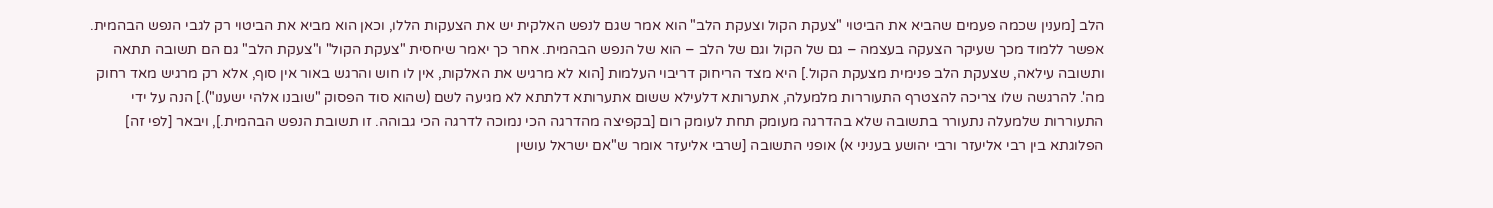הלב [מענין שכמה פעמים שהביא את הביטוי "צעקת הקול וצעקת הלב" הוא אמר שגם לנפש האלקית יש את הצעקות הללו, וכאן הוא מביא את הביטוי רק לגבי הנפש הבהמית. אפשר ללמוד מכך שעיקר הצעקה בעצמה – גם של הקול וגם של הלב – הוא של הנפש הבהמית. אחר כך יאמר שיחסית "צעקת הקול" ו"צעקת הלב" גם הם תשובה תתאה ותשובה עילאה, שצעקת הלב פנימית מצעקת הקול.] היא מצד הריחוק דריבוי העלמות [הוא לא מרגיש את האלקות, אין לו חוש והרגש באור אין סוף, אלא רק מרגיש מאד רחוק מה'. להרגשה שלו צריכה להצטרף התעוררות מלמעלה, אתערותא דלעילא ששום אתערותא דלתתא לא מגיעה לשם (שהוא סוד הפסוק "שובנו אלהי ישענו").] הנה על ידי התעוררות שלמעלה נתעורר בתשובה שלא בהדרגה מעומק תחת לעומק רום [בקפיצה מהדרגה הכי נמוכה לדרגה הכי גבוהה. זו תשובת הנפש הבהמית.], ויבאר [לפי זה] הפלוגתא בין רבי אליעזר ורבי יהושע בעניני א) אופני התשובה [שרבי אליעזר אומר ש"אם ישראל עושין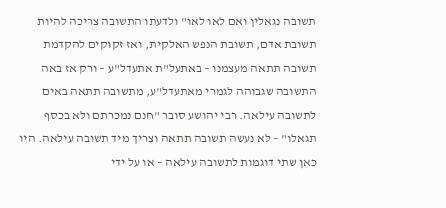תשובה נגאלין ואם לאו לאו" ולדעתו התשובה צריכה להיות תשובת אדם, תשובת הנפש האלקית, ואז זקוקים להקדמת תשובה תתאה מעצמנו – באתעל"ת אתעדל"ע – ורק אז באה התשובה שגבוהה לגמרי מאתעדל"ע, מתשובה תתאה באים לתשובה עילאה. רבי יהושע סובר "חנם נמכרתם ולא בכסף תגאלו" – לא נעשה תשובה תתאה וצריך מיד תשובה עילאה. היו כאן שתי דוגמות לתשובה עילאה – או על ידי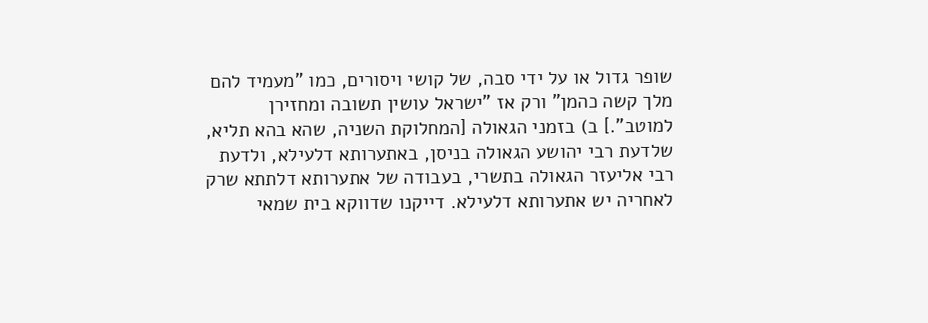שופר גדול או על ידי סבה, של קושי ויסורים, כמו "מעמיד להם מלך קשה כהמן" ורק אז "ישראל עושין תשובה ומחזירן למוטב".] ב) בזמני הגאולה [המחלוקת השניה, שהא בהא תליא, שלדעת רבי יהושע הגאולה בניסן, באתערותא דלעילא, ולדעת רבי אליעזר הגאולה בתשרי, בעבודה של אתערותא דלתתא שרק לאחריה יש אתערותא דלעילא. דייקנו שדווקא בית שמאי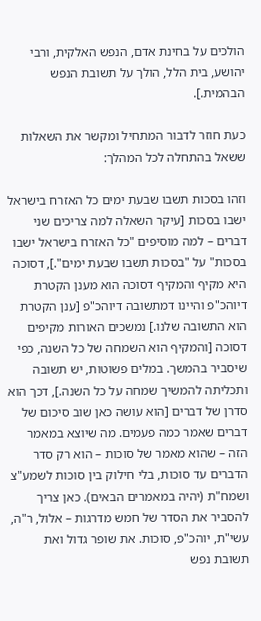הולכים על בחינת אדם, הנפש האלקית, ורבי יהושע, בית הלל, הולך על תשובת הנפש הבהמית.].

כעת חוזר לדבור המתחיל ומקשר את השאלות ששאל בהתחלה לכל המהלך:

וזהו בסכות תשבו שבעת ימים כל האזרח בישראל ישבו בסכות [עיקר השאלה למה צריכים שני דברים – למה מוסיפים "כל האזרח בישראל ישבו בסכות" על "בסכות תשבו שבעת ימים".], דסוכה היא מקיף והמקיף דסוכה הוא מענן הקטרת דיוהכ"פ והיינו דמתשובה דיוהכ"פ [ענן הקטרת הוא התשובה שלנו.] נמשכים האורות מקיפים דסוכה [והמקיף הוא השמחה של כל השנה, כפי שיסביר בהמשך. במלים פשוטות, יש תשובה ותכליתה להמשיך שמחה על כל השנה.], דכך הוא סדרן של דברים [הוא עושה כאן שוב סיכום של דברים שאמר כמה פעמים. מה שיוצא במאמר הזה – שהוא מאמר של סוכות – הוא רק סדר הדברים עד סוכות, בלי חילוק בין סוכות לשמע"צ ושמח"ת (יהיה במאמרים הבאים). כאן צריך להסביר את הסדר של חמש מדרגות – אלול, ר"ה, עשי"ת, יוהכ"פ, סוכות. את שופר גדול ואת תשובת נפש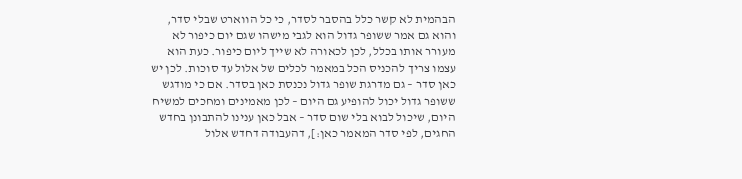הבהמית לא קשר כלל בהסבר לסדר, כי כל הווארט שבלי סדר, והוא גם אמר ששופר גדול הוא לגבי מישהו שגם יום כיפור לא מעורר אותו בכלל, לכן לכאורה לא שייך ליום כיפור. כעת הוא עצמו צריך להכניס הכל במאמר לכלים של אלול עד סוכות. לכן יש כאן סדר – גם מדרגת שופר גדול נכנסת כאן בסדר. אם כי מודגש ששופר גדול יכול להופיע גם היום – לכן מאמינים ומחכים למשיח היום, שיכול לבוא בלי שום סדר – אבל כאן ענינו להתבונן בחדש החגים, לפי סדר המאמר כאן:], דהעבודה דחדש אלול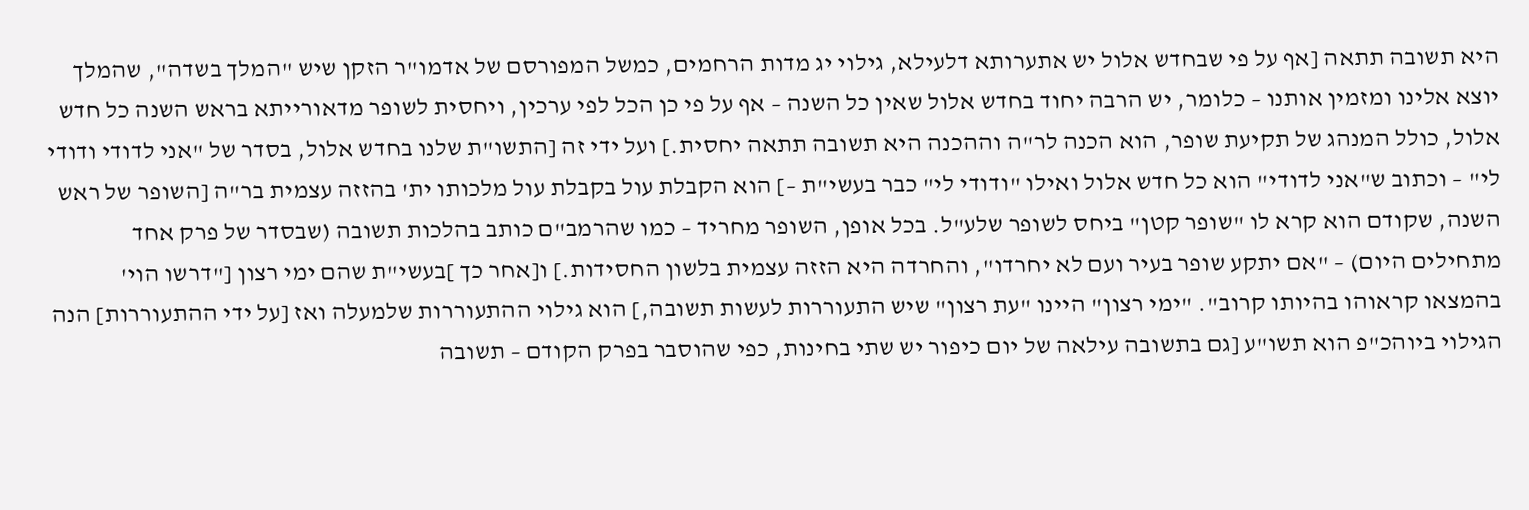היא תשובה תתאה [אף על פי שבחדש אלול יש אתערותא דלעילא, גילוי יג מדות הרחמים, כמשל המפורסם של אדמו"ר הזקן שיש "המלך בשדה", שהמלך יוצא אלינו ומזמין אותנו – כלומר, יש הרבה יחוד בחדש אלול שאין כל השנה – אף על פי כן הכל לפי ערכין, ויחסית לשופר מדאורייתא בראש השנה כל חדש אלול, כולל המנהג של תקיעת שופר, הוא הכנה לר"ה וההכנה היא תשובה תתאה יחסית.] ועל ידי זה [התשו"ת שלנו בחדש אלול, בסדר של "אני לדודי ודודי לי" – וכתוב ש"אני לדודי" הוא כל חדש אלול ואילו "ודודי לי" כבר בעשי"ת –] הוא הקבלת עול בקבלת עול מלכותו ית' בהזזה עצמית בר"ה [השופר של ראש השנה, שקודם הוא קרא לו "שופר קטן" ביחס לשופר שלע"ל. בכל אופן, השופר מחריד – כמו שהרמב"ם כותב בהלכות תשובה (שבסדר של פרק אחד מתחילים היום) – "אם יתקע שופר בעיר ועם לא יחרדו", והחרדה היא הזזה עצמית בלשון החסידות.] ו[אחר כך ]בעשי"ת שהם ימי רצון ["דרשו הוי' בהמצאו קראוהו בהיותו קרוב". "ימי רצון" היינו "עת רצון" שיש התעוררות לעשות תשובה,] הוא גילוי ההתעוררות שלמעלה ואז [על ידי ההתעוררות] הנה הגילוי ביוהכ"פ הוא תשו"ע [גם בתשובה עילאה של יום כיפור יש שתי בחינות, כפי שהוסבר בפרק הקודם – תשובה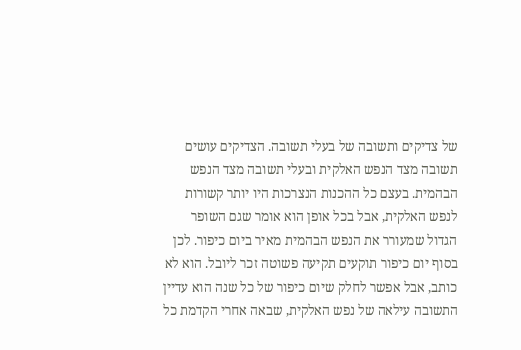של צדיקים ותשובה של בעלי תשובה. הצדיקים עושים תשובה מצד הנפש האלקית ובעלי תשובה מצד הנפש הבהמית. בעצם כל ההכנות הנצרכות היו יותר קשורות לנפש האלקית, אבל בכל אופן הוא אומר שגם השופר הגדול שמעורר את הנפש הבהמית מאיר ביום כיפור. לכן בסוף יום כיפור תוקעים תקיעה פשוטה זכר ליובל. הוא לא כותב, אבל אפשר לחלק שיום כיפור של כל שנה הוא עדיין התשובה עילאה של נפש האלקית, שבאה אחרי הקדמת כל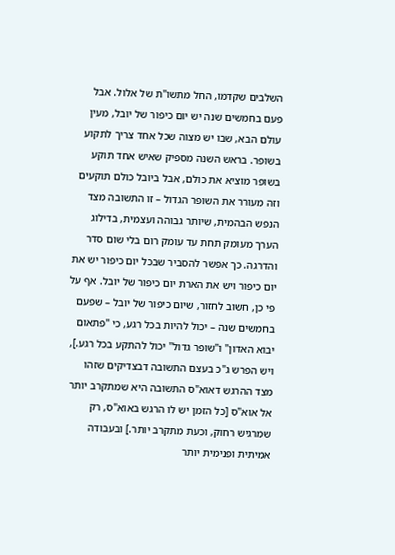השלבים שקדמו, החל מתשו"ת של אלול. אבל פעם בחמשים שנה יש יום כיפור של יובל, מעין עולם הבא, שבו יש מצוה שכל אחד צריך לתקוע בשופר. בראש השנה מספיק שאיש אחד תוקע בשופר מוציא את כולם, אבל ביובל כולם תוקעים וזה מעורר את השופר הגדול – זו התשובה מצד הנפש הבהמית, שיותר גבוהה ועצמית, בדילוג הערך מעומק תחת עד עומק רום בלי שום סדר והדרגה. כך אפשר להסביר שבכל יום כיפור יש את יום כיפור ויש את הארת יום כיפור של יובל. אף על פי כן, חשוב לחזור, שיום כיפור של יובל – שפעם בחמשים שנה – יכול להיות בכל רגע, כי "פתאום יבוא האדון" ו"שופר גדול" יכול להתקע בכל רגע.], ויש הפרש ג"כ בעצם התשובה דבצדיקים שזהו מצד ההרגש דאוא"ס התשובה היא שמתקרב יותר אל אוא"ס [כל הזמן יש לו הרגש באוא"ס, רק שמרגיש רחוק, וכעת מתקרב יותר.] ובעבודה אמיתית ופנימית יותר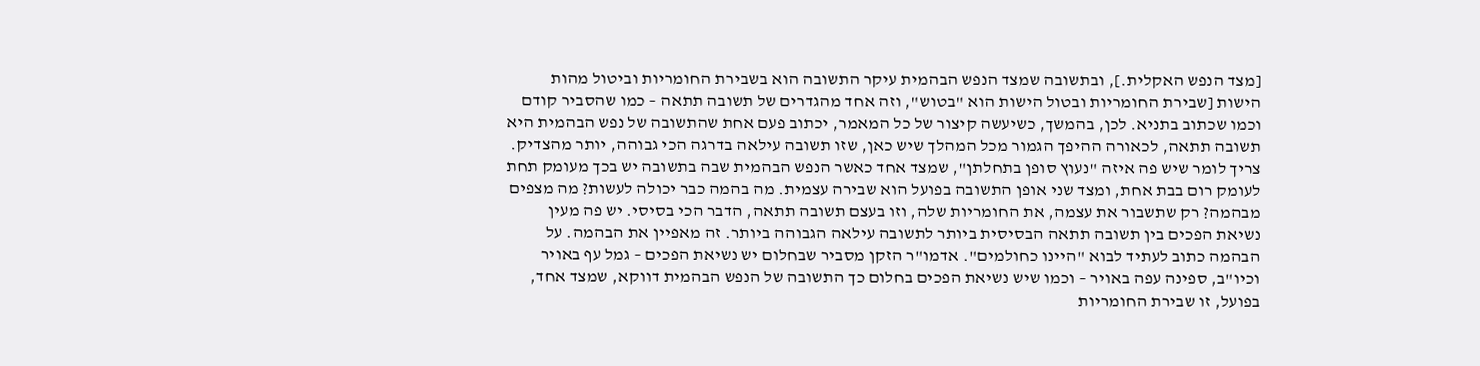[מצד הנפש האקלית.], ובתשובה שמצד הנפש הבהמית עיקר התשובה הוא בשבירת החומריות וביטול מהות הישות [שבירת החומריות ובטול הישות הוא "בטוש", וזה אחד מהגדרים של תשובה תתאה – כמו שהסביר קודם וכמו שכתוב בתניא. לכן, בהמשך, כשיעשה קיצור של כל המאמר, יכתוב פעם אחת שהתשובה של נפש הבהמית היא תשובה תתאה, לכאורה ההיפך הגמור מכל המהלך שיש כאן, שזו תשובה עילאה בדרגה הכי גבוהה, יותר מהצדיק. צריך לומר שיש פה איזה "נעוץ סופן בתחלתן", שמצד אחד כאשר הנפש הבהמית שבה בתשובה יש בכך מעומק תחת לעומק רום בבת אחת, ומצד שני אופן התשובה בפועל הוא שבירה עצמית. מה בהמה כבר יכולה לעשות? מה מצפים מבהמה? רק שתשבור את עצמה, את החומריות שלה, וזו בעצם תשובה תתאה, הדבר הכי בסיסי. יש פה מעין נשיאת הפכים בין תשובה תתאה הבסיסית ביותר לתשובה עילאה הגבוהה ביותר. זה מאפיין את הבהמה. על הבהמה כתוב לעתיד לבוא "היינו כחולמים". אדמו"ר הזקן מסביר שבחלום יש נשיאת הפכים – גמל עף באויר וכיו"ב, ספינה עפה באויר – וכמו שיש נשיאת הפכים בחלום כך התשובה של הנפש הבהמית דווקא, שמצד אחד, בפועל, זו שבירת החומריות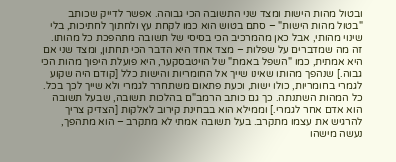ובטול מהות הישות ומצד שני התשובה הכי גבוהה. אפשר לדייק שכותב "בטול מהות הישות" – סתם בטוש הוא כמו לקחת עץ ולחתוך לחתיכות, בלי שינוי מהותי, אבל כאן מהמרכיב הכי בסיסי של תשובה מתהפכת כל מהותו. זה מה שמדברים על שפלות – מצד אחד היא הדבר הכי תחתון, ומצד שני אם היא אמתית, כמו "השפל באמת" של הויטבסקער, היא פועלת היפוך מהות הכי גבוה.] שנהפך מהותו שאינו שייך אל החומריות והישות כלל [קודם היה שקוע לגמרי בחומריות, כולו ישות, וכעת פתאום משתחרר לגמרי ולא שייך לכך בכל. כל המהות השתנתה. כך גם כותב הרמב"ם בהלכות תשובה, שבעל תשובה הוא אדם אחר לגמרי.] וממילא הוא בבחינת קירוב לאלקות [הצדיק צריך להרגיש את עצמו מתקרב. בעל תשובה אמתי לא מתקרב – הוא מתהפך, נעשה מישהו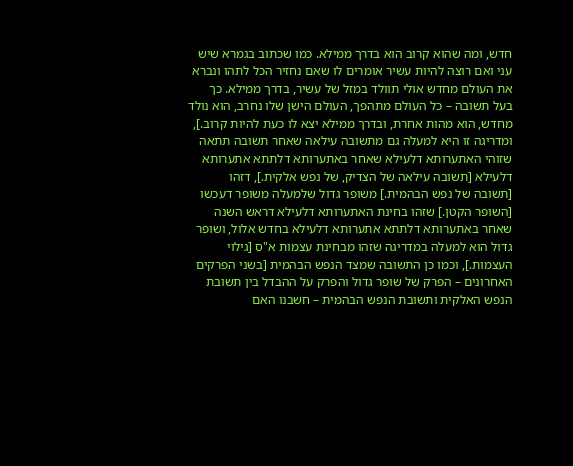חדש, ומה שהוא קרוב הוא בדרך ממילא. כמו שכתוב בגמרא שיש עני ואם רוצה להיות עשיר אומרים לו שאם נחזיר הכל לתהו ונברא את העולם מחדש אולי תוולד במזל של עשיר, בדרך ממילא. כך בעל תשובה – כל העולם מתהפך, העולם הישן שלו נחרב, הוא נולד מחדש, הוא מהות אחרת, ובדרך ממילא יצא לו כעת להיות קרוב.], ומדריגה זו היא למעלה גם מתשובה עילאה שאחר תשובה תתאה שזוהי האתערותא דלעילא שאחר באתערותא דלתתא אתערותא דלעילא [תשובה עילאה של הצדיק, של נפש אלקית.], דזהו [תשובה של נפש הבהמית.] משופר גדול שלמעלה משופר דעכשו [השופר הקטן.] שזהו בחינת האתערותא דלעילא דראש השנה שאחר באתערותא דלתתא אתערותא דלעילא בחדש אלול, ושופר גדול הוא למעלה במדריגה שזהו מבחינת עצמות א"ס [גילוי העצמות.], וכמו כן התשובה שמצד הנפש הבהמית [בשני הפרקים האחרונים – הפרק של שופר גדול והפרק על ההבדל בין תשובת הנפש האלקית ותשובת הנפש הבהמית – חשבנו האם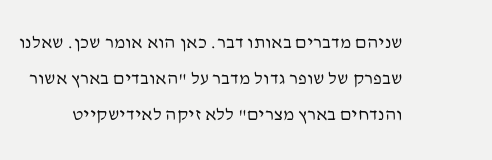שניהם מדברים באותו דבר. כאן הוא אומר שכן. שאלנו שבפרק של שופר גדול מדבר על "האובדים בארץ אשור והנדחים בארץ מצרים" ללא זיקה לאידישקייט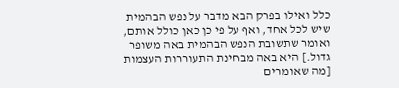כלל ואילו בפרק הבא מדבר על נפש הבהמית שיש לכל אחד, ואף על פי כן כאן כולל אותם, ואומר שתשובת הנפש הבהמית באה משופר גדול.] היא באה מבחינת התעוררות העצמות [מה שאומרים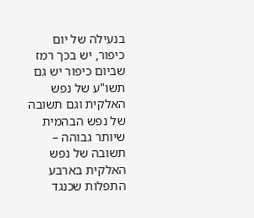בנעילה של יום כיפור, יש בכך רמז שביום כיפור יש גם תשו"ע של נפש האלקית וגם תשובה של נפש הבהמית שיותר גבוהה – תשובה של נפש האלקית בארבע התפלות שכנגד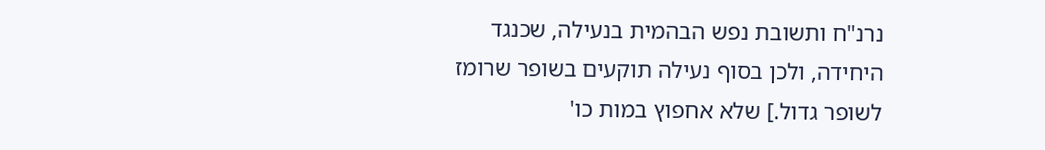נרנ"ח ותשובת נפש הבהמית בנעילה, שכנגד היחידה, ולכן בסוף נעילה תוקעים בשופר שרומז לשופר גדול.] שלא אחפוץ במות כו'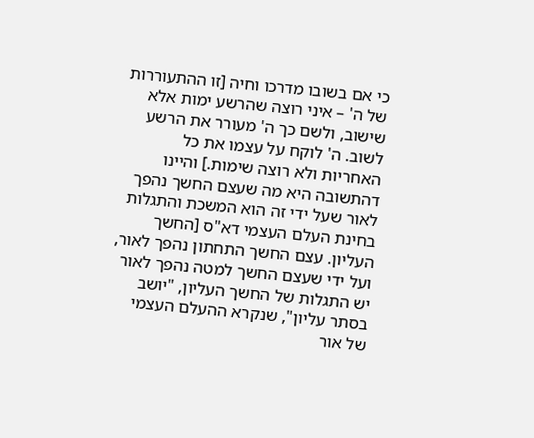כי אם בשובו מדרכו וחיה [זו ההתעוררות של ה' – איני רוצה שהרשע ימות אלא שישוב, ולשם כך ה' מעורר את הרשע לשוב. ה' לוקח על עצמו את כל האחריות ולא רוצה שימות.] והיינו דהתשובה היא מה שעצם החשך נהפך לאור שעל ידי זה הוא המשכת והתגלות בחינת העלם העצמי דא"ס [החשך העליון. עצם החשך התחתון נהפך לאור, ועל ידי שעצם החשך למטה נהפך לאור יש התגלות של החשך העליון, "יושב בסתר עליון", שנקרא ההעלם העצמי של אור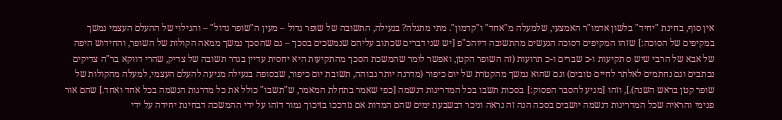אין סוף, בחינת "יחיד" בלשון אדמו"ר האמצעי, שלמעלה מ"אחד" ו"קדמון". מתי מתגלה? בנעילה, התשובה של שופר גדול – מעין ה"שופר גדול" – והגילוי של ההעלם העצמי נמשך במקיפים של הסוכה:] שזהו המקיפים דסוכה הנעשים מהתשובה דיוהכ"פ [יש שני דברים שכתוב עליהם שנמשכים בסכך – גם שהסכך נמשך ממאה הקולות של השופר, והחידוש היפה של אבא של הרבי שיש ס תקיעות ו-כ שברים ו-כ תרועות (זה השופר הקטן, ואפשר לומר שהמשכת הסכך מהתקיעות היא יחסית עדיין בגדר תשובה של צדיק, שהרי דווקא בר"ה צדיקים נכתבים וגם נחתמים לאלתר לחיים טובים) וגם שהוא נמשך מהקטרת של יום כיפור (מדרגה יותר גבוהה, תשובת יום כיפור, שבסופה בנעילה מגיעה להעלם העצמי, למעלה מהקולות של שופר קטן בראש השנה).], וזהו [מגיע להסבר הפסוק:] בסכות תשבו בכל המדריגות דנשמה [כפי שאמר בתחלת המאמר, ש"תשבו" כולל את כל מדרגות הנשמה בכל אחד ואחד.] שהם אור פנימי והראיה שכל המדריגות דנשמה יושבים בסכה הנה זה נראה וניכר דבשבעת ימים שהם המדות אם נזדככו בזיכוך גמור דזהו על ידי ההמשכה דבחינת יחידה על ידי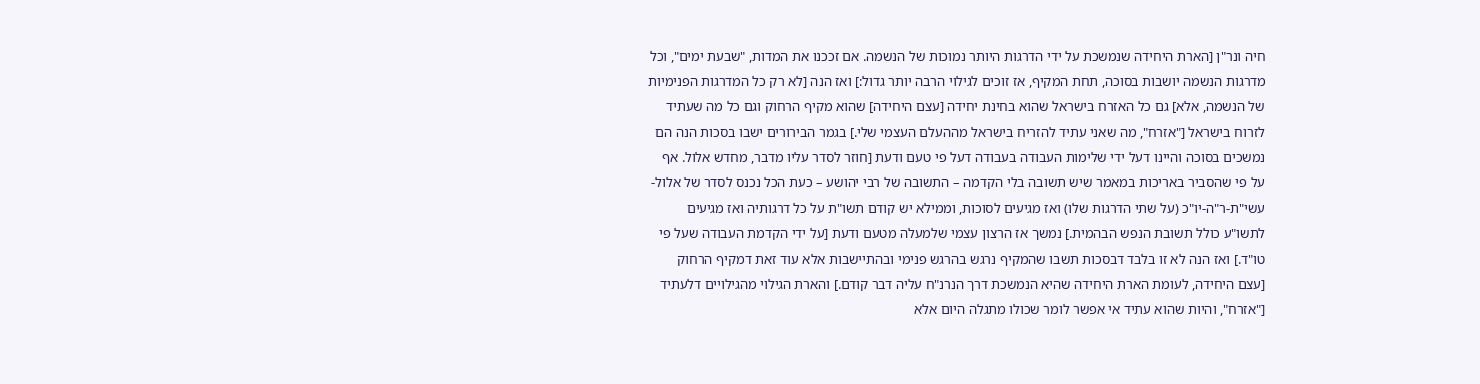חיה ונר"ן [הארת היחידה שנמשכת על ידי הדרגות היותר נמוכות של הנשמה. אם זככנו את המדות, "שבעת ימים", וכל מדרגות הנשמה יושבות בסוכה, תחת המקיף, אז זוכים לגילוי הרבה יותר גדול:] ואז הנה [לא רק כל המדרגות הפנימיות של הנשמה, אלא] גם כל האזרח בישראל שהוא בחינת יחידה [עצם היחידה] שהוא מקיף הרחוק וגם כל מה שעתיד לזרוח בישראל ["אזרח", מה שאני עתיד להזריח בישראל מההעלם העצמי שלי.] בגמר הבירורים ישבו בסכות הנה הם נמשכים בסוכה והיינו דעל ידי שלימות העבודה בעבודה דעל פי טעם ודעת [חוזר לסדר עליו מדבר, מחדש אלול. אף על פי שהסביר באריכות במאמר שיש תשובה בלי הקדמה – התשובה של רבי יהושע – כעת הכל נכנס לסדר של אלול-עשי"ת-ר"ה-יו"כ (על שתי הדרגות שלו) ואז מגיעים לסוכות, וממילא יש קודם תשו"ת על כל דרגותיה ואז מגיעים לתשו"ע כולל תשובת הנפש הבהמית.] נמשך אז הרצון עצמי שלמעלה מטעם ודעת [על ידי הקדמת העבודה שעל פי טו"ד.] ואז הנה לא זו בלבד דבסכות תשבו שהמקיף נרגש בהרגש פנימי ובהתיישבות אלא עוד זאת דמקיף הרחוק [עצם היחידה, לעומת הארת היחידה שהיא הנמשכת דרך הנרנ"ח עליה דבר קודם.] והארת הגילוי מהגילויים דלעתיד ["אזרח", והיות שהוא עתיד אי אפשר לומר שכולו מתגלה היום אלא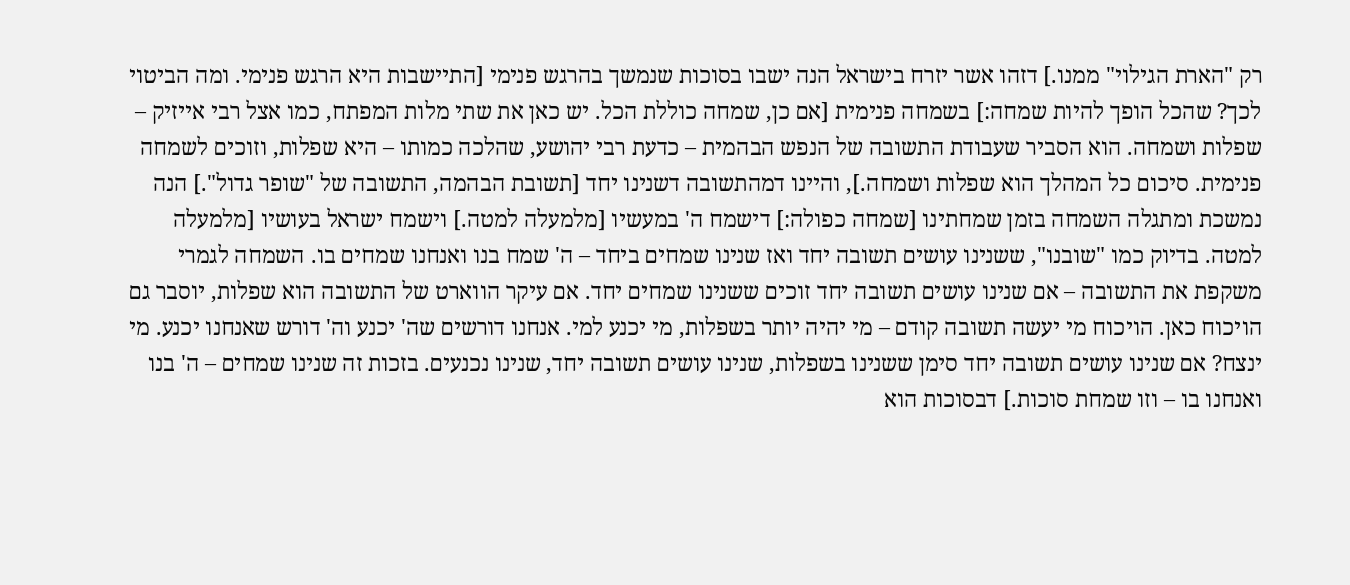רק "הארת הגילוי" ממנו.] דזהו אשר יזרח בישראל הנה ישבו בסוכות שנמשך בהרגש פנימי [התיישבות היא הרגש פנימי. ומה הביטוי לכך? שהכל הופך להיות שמחה:] בשמחה פנימית [אם כן, שמחה כוללת הכל. יש כאן את שתי מלות המפתח, כמו אצל רבי אייזיק – שפלות ושמחה. הוא הסביר שעבודת התשובה של הנפש הבהמית – כדעת רבי יהושע, שהלכה כמותו – היא שפלות, וזוכים לשמחה פנימית. סיכום כל המהלך הוא שפלות ושמחה.], והיינו דמהתשובה דשנינו יחד [תשובת הבהמה, התשובה של "שופר גדול".] הנה נמשכת ומתגלה השמחה בזמן שמחתינו [שמחה כפולה:] דישמח ה' במעשיו [מלמעלה למטה.] וישמח ישראל בעושיו [מלמעלה למטה. בדיוק כמו "שובנו", ששנינו עושים תשובה יחד ואז שנינו שמחים ביחד – ה' שמח בנו ואנחנו שמחים בו. השמחה לגמרי משקפת את התשובה – אם שנינו עושים תשובה יחד זוכים ששנינו שמחים יחד. אם עיקר הווארט של התשובה הוא שפלות, יוסבר גם הויכוח כאן. הויכוח מי יעשה תשובה קודם – מי יהיה יותר בשפלות, מי יכנע למי. אנחנו דורשים שה' יכנע וה' דורש שאנחנו יכנע. מי ינצח? אם שנינו עושים תשובה יחד סימן ששנינו בשפלות, שנינו עושים תשובה יחד, שנינו נכנעים. בזכות זה שנינו שמחים – ה' בנו ואנחנו בו – וזו שמחת סוכות.] דבסוכות הוא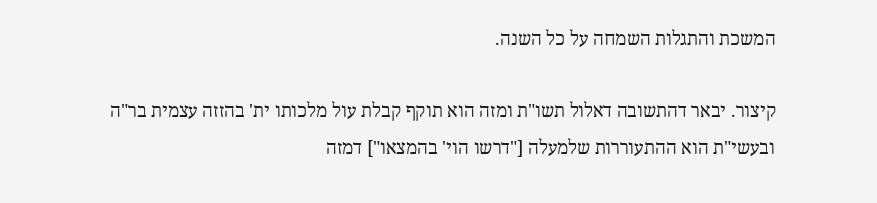המשכת והתגלות השמחה על כל השנה.

קיצור. יבאר דהתשובה דאלול תשו"ת ומזה הוא תוקף קבלת עול מלכותו ית' בהזזה עצמית בר"ה ובעשי"ת הוא ההתעוררות שלמעלה ["דרשו הוי' בהמצאו"] דמזה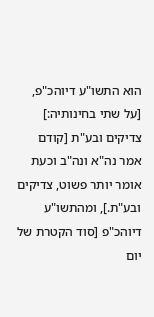הוא התשו"ע דיוהכ"פ, [על שתי בחינותיה:] צדיקים ובע"ת [קודם אמר נה"א ונה"ב וכעת אומר יותר פשוט, צדיקים ובע"ת.], ומהתשו"ע דיוהכ"פ [סוד הקטרת של יום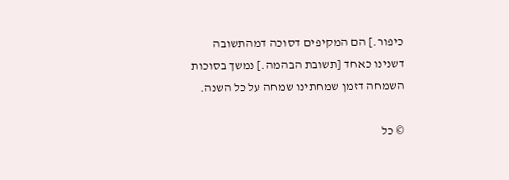כיפור.] הם המקיפים דסוכה דמהתשובה דשנינו כאחד [תשובת הבהמה.] נמשך בסוכות השמחה דזמן שמחתינו שמחה על כל השנה.

© כל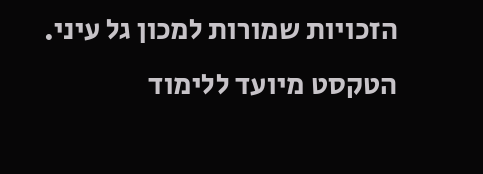הזכויות שמורות למכון גל עיני. הטקסט מיועד ללימוד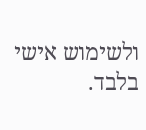ולשימוש אישי בלבד.